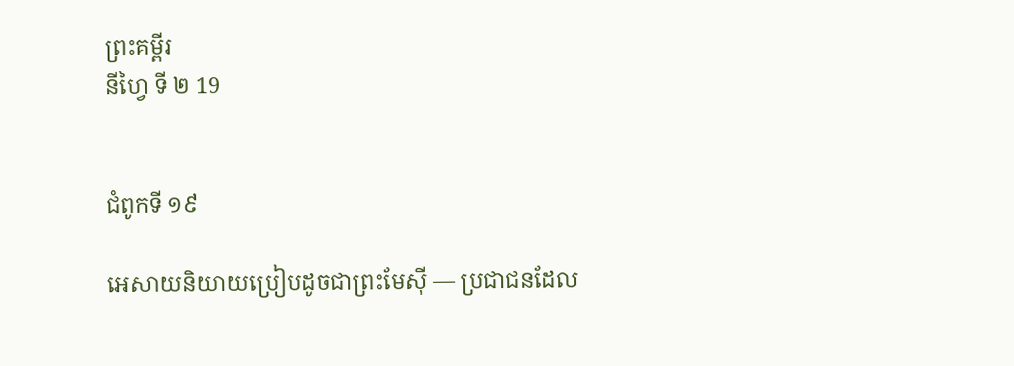ព្រះគម្ពីរ
នីហ្វៃ ទី ២ 19


ជំពូកទី ១៩

អេសាយនិយាយប្រៀបដូចជាព្រះមែស៊ី — ប្រជាជនដែល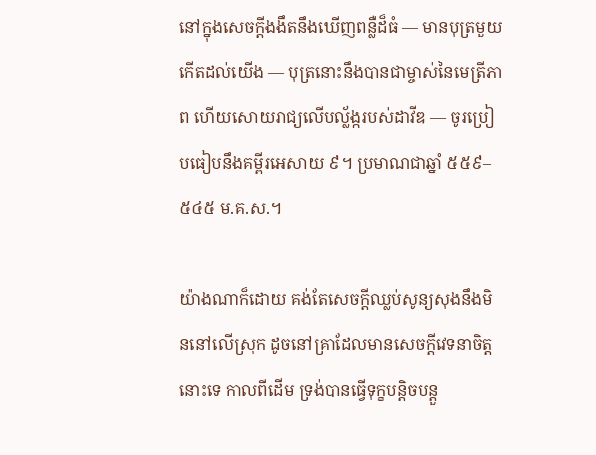នៅក្នុងសេចក្ដីងងឹតនឹងឃើញពន្លឺដ៏ធំ — មានបុត្រមួយកើតដល់យើង — បុត្រនោះនឹងបានជាម្ចាស់នៃមេត្រីភាព ហើយសោយរាជ្យលើបល្ល័ង្ករបស់ដាវីឌ — ចូរប្រៀបធៀបនឹងគម្ពីរអេសាយ ៩។ ប្រមាណជាឆ្នាំ ៥៥៩–៥៤៥ ម.គ.ស.។

យ៉ាងណាក៏ដោយ គង់តែសេចក្ដីឈ្លប់សូន្យសុងនឹងមិននៅលើស្រុក ដូចនៅគ្រាដែលមានសេចក្ដីវេទនាចិត្តនោះទេ កាលពីដើម ទ្រង់បានធ្វើទុក្ខបន្តិចបន្តួ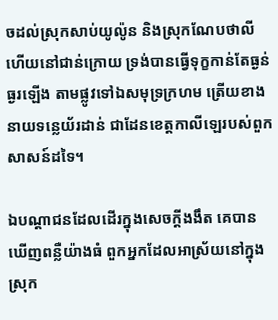ចដល់ស្រុកសាប់យូល៉ូន និងស្រុកណែបថាលី ហើយនៅជាន់ក្រោយ ទ្រង់បានធ្វើទុក្ខកាន់តែធ្ងន់ធ្ងរឡើង តាមផ្លូវទៅឯសមុទ្រក្រហម ត្រើយខាងនាយទន្លេយ័រដាន់ ជាដែនខេត្តកាលីឡេរបស់ពួកសាសន៍ដទៃ។

ឯបណ្ដាជនដែលដើរក្នុងសេចក្ដីងងឹត គេបានឃើញពន្លឺយ៉ាងធំ ពួកអ្នកដែលអាស្រ័យនៅក្នុងស្រុក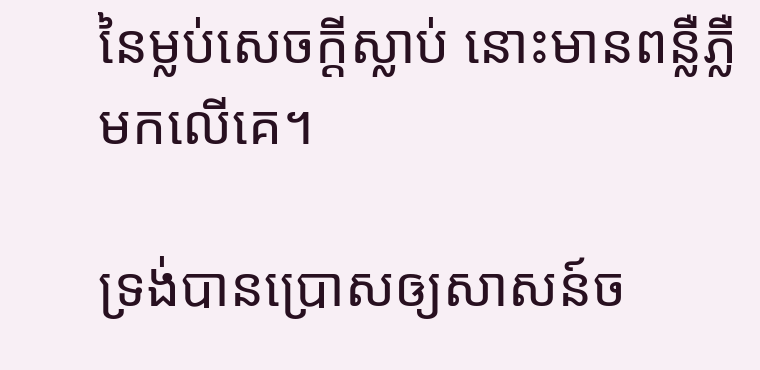នៃម្លប់សេចក្ដីស្លាប់ នោះមានពន្លឺភ្លឺមកលើគេ។

ទ្រង់បានប្រោសឲ្យសាសន៍ច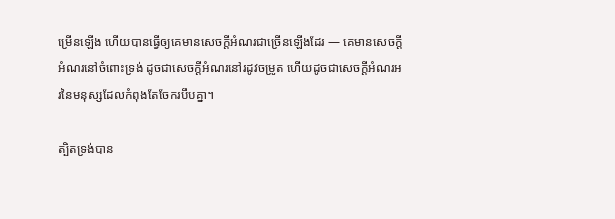ម្រើនឡើង ហើយបានធ្វើឲ្យគេមានសេចក្ដីអំណរជាច្រើនឡើងដែរ — គេមានសេចក្ដីអំណរនៅចំពោះទ្រង់ ដូចជាសេចក្ដីអំណរនៅរដូវចម្រូត ហើយដូចជាសេចក្ដីអំណរអរនៃមនុស្សដែលកំពុងតែចែករបឹបគ្នា។

ត្បិតទ្រង់បាន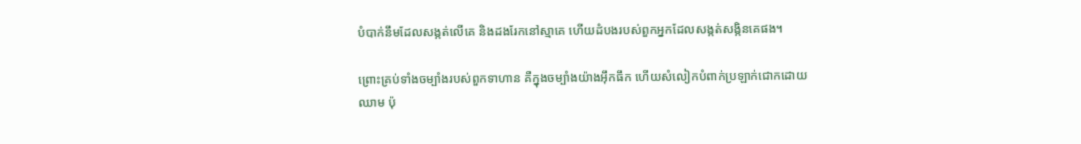បំបាក់នឹមដែលសង្កត់លើគេ និងដងរែកនៅស្មាគេ ហើយដំបងរបស់ពួកអ្នកដែលសង្កត់សង្កិនគេផង។

ព្រោះគ្រប់ទាំងចម្បាំងរបស់ពួកទាហាន គឺក្នុងចម្បាំងយ៉ាងអ៊ឹកធឹក ហើយសំលៀកបំពាក់ប្រឡាក់ជោកដោយឈាម ប៉ុ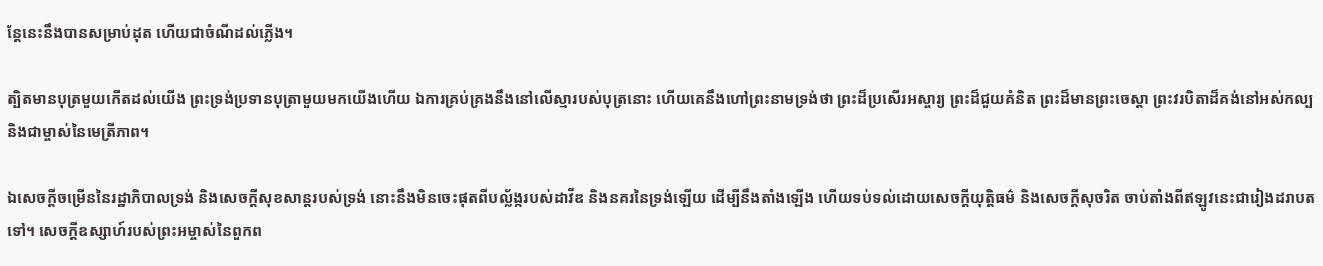ន្តែនេះនឹងបានសម្រាប់ដុត ហើយជាចំណីដល់ភ្លើង។

ត្បិតមានបុត្រមួយកើតដល់យើង ព្រះទ្រង់ប្រទានបុត្រាមួយមកយើងហើយ ឯការគ្រប់គ្រងនឹងនៅលើស្មារបស់បុត្រនោះ ហើយគេនឹងហៅព្រះនាមទ្រង់ថា ព្រះដ៏ប្រសើរអស្ចារ្យ ព្រះដ៏ជួយគំនិត ព្រះដ៏មានព្រះចេស្ដា ព្រះវរបិតាដ៏គង់នៅអស់កល្ប និងជាម្ចាស់នៃមេត្រីភាព។

ឯសេចក្ដីចម្រើននៃរដ្ឋាភិបាលទ្រង់ និងសេចក្ដីសុខសាន្តរបស់ទ្រង់ នោះនឹងមិនចេះផុតពីបល្ល័ង្ករបស់ដាវីឌ និងនគរនៃទ្រង់ឡើយ ដើម្បីនឹងតាំងឡើង ហើយទប់ទល់ដោយសេចក្ដីយុត្តិធម៌ និងសេចក្ដីសុចរិត ចាប់តាំងពីឥឡូវនេះជារៀងដរាបតទៅ។ សេចក្ដីឧស្សាហ៍របស់ព្រះអម្ចាស់នៃពួកព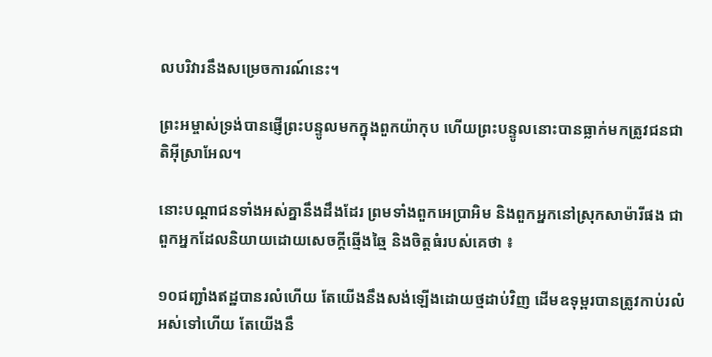លបរិវារនឹងសម្រេចការណ៍នេះ។

ព្រះអម្ចាស់ទ្រង់បានផ្ញើព្រះបន្ទូលមកក្នុងពួកយ៉ាកុប ហើយព្រះបន្ទូលនោះបានធ្លាក់មកត្រូវជនជាតិអ៊ីស្រាអែល។

នោះបណ្ដាជនទាំងអស់គ្នានឹងដឹងដែរ ព្រមទាំងពួកអេប្រាអិម និងពួកអ្នកនៅស្រុកសាម៉ារីផង ជាពួកអ្នកដែលនិយាយដោយសេចក្ដីឆ្មើងឆ្មៃ និងចិត្តធំរបស់គេថា ៖

១០ជញ្ជាំងឥដ្ឋបានរលំហើយ តែយើងនឹងសង់ឡើងដោយថ្មដាប់វិញ ដើមឧទុម្ពរបានត្រូវកាប់រលំអស់ទៅហើយ តែយើងនឹ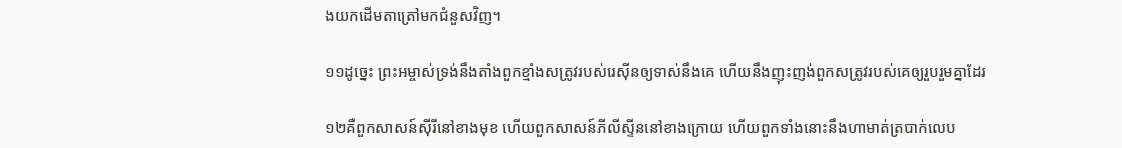ងយកដើមតាត្រៅមកជំនួសវិញ។

១១ដូច្នេះ ព្រះអម្ចាស់ទ្រង់នឹងតាំងពួកខ្មាំងសត្រូវរបស់រេស៊ីនឲ្យទាស់នឹងគេ ហើយនឹងញុះញង់ពួកសត្រូវរបស់គេឲ្យរួបរួមគ្នាដែរ

១២គឺពួកសាសន៍ស៊ីរីនៅខាងមុខ ហើយពួកសាសន៍ភីលីស្ទីននៅខាងក្រោយ ហើយពួកទាំងនោះនឹងហាមាត់ត្របាក់លេប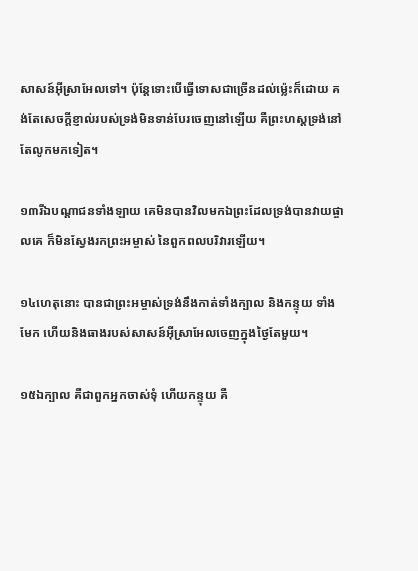សាសន៍អ៊ីស្រាអែលទៅ។ ប៉ុន្តែទោះបើធ្វើទោសជាច្រើនដល់ម្ល៉េះក៏ដោយ គង់តែសេចក្ដីខ្ញាល់របស់ទ្រង់មិនទាន់បែរចេញនៅឡើយ គឺព្រះហស្តទ្រង់នៅតែលូកមកទៀត។

១៣រីឯបណ្ដាជនទាំងឡាយ គេមិនបានវិលមកឯព្រះដែលទ្រង់បានវាយផ្ចាលគេ ក៏មិនស្វែងរកព្រះអម្ចាស់ នៃពួកពលបរិវារឡើយ។

១៤ហេតុនោះ បានជាព្រះអម្ចាស់ទ្រង់នឹងកាត់ទាំងក្បាល និងកន្ទុយ ទាំងមែក ហើយនិងធាងរបស់សាសន៍អ៊ីស្រាអែលចេញក្នុងថ្ងៃតែមួយ។

១៥ឯក្បាល គឺជាពួកអ្នកចាស់ទុំ ហើយកន្ទុយ គឺ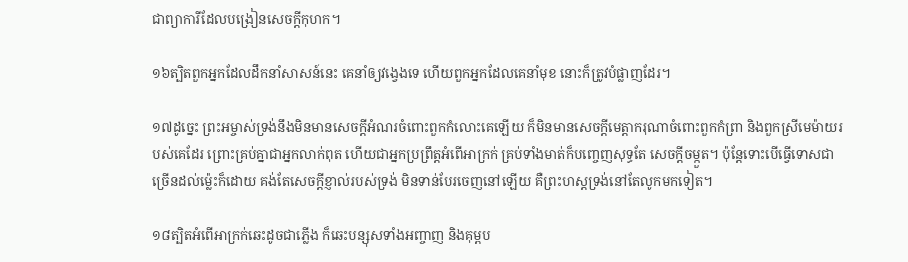ជាព្យាការីដែលបង្រៀនសេចក្ដីកុហក។

១៦ត្បិតពួកអ្នកដែលដឹកនាំសាសន៍នេះ គេនាំឲ្យវង្វេងទេ ហើយពួកអ្នកដែលគេនាំមុខ នោះក៏ត្រូវបំផ្លាញដែរ។

១៧ដូច្នេះ ព្រះអម្ចាស់ទ្រង់នឹងមិនមានសេចក្ដីអំណរចំពោះពួកកំលោះគេឡើយ ក៏មិនមានសេចក្ដីមេត្តាករុណាចំពោះពួកកំព្រា និងពួកស្រីមេម៉ាយរបស់គេដែរ ព្រោះគ្រប់គ្នាជាអ្នកលាក់ពុត ហើយជាអ្នកប្រព្រឹត្តអំពើអាក្រក់ គ្រប់ទាំងមាត់ក៏បញ្ចេញសុទ្ធតែ សេចក្ដីចម្កួត។ ប៉ុន្តែទោះបើធ្វើទោសជាច្រើនដល់ម្ល៉េះក៏ដោយ គង់តែសេចក្ដីខ្ញាល់របស់ទ្រង់ មិនទាន់បែរចេញនៅឡើយ គឺព្រះហស្តទ្រង់នៅតែលូកមកទៀត។

១៨ត្បិតអំពើអាក្រក់ឆេះដូចជាភ្លើង ក៏ឆេះបន្សុសទាំងអញ្ចាញ និងគុម្ពប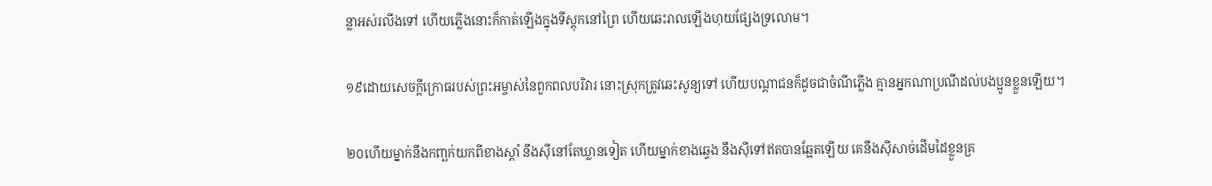ន្លាអស់រលីងទៅ ហើយភ្លើងនោះក៏កាត់ឡើងក្នុងទីស្តុកនៅព្រៃ ហើយឆេះរាលឡើងហុយផ្សែងទ្រលោម។

១៩ដោយសេចក្ដីក្រោធរបស់ព្រះអម្ចាស់នៃពួកពលបរិវារ នោះស្រុកត្រូវឆេះសូន្យទៅ ហើយបណ្ដាជនក៏ដូចជាចំណីភ្លើង គ្មានអ្នកណាប្រណីដល់បងប្អូនខ្លួនឡើយ។

២០ហើយម្នាក់នឹងកញ្ឆក់យកពីខាងស្ដាំ នឹងស៊ីនៅតែឃ្លានទៀត ហើយម្នាក់ខាងឆ្វេង នឹងស៊ីទៅឥតបានឆ្អែតឡើយ គេនឹងស៊ីសាច់ដើមដៃខ្លួនគ្រ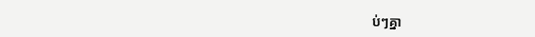ប់ៗគ្នា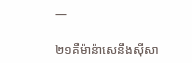—

២១គឺម៉ាន៉ាសេនឹងស៊ីសា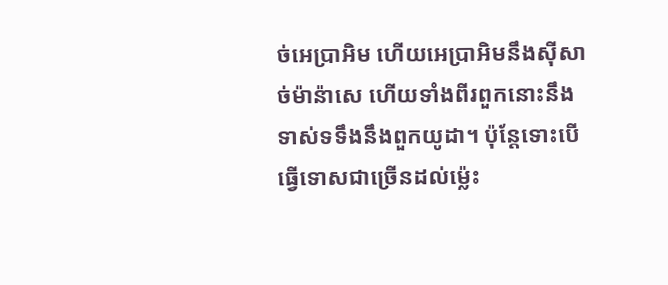ច់អេប្រាអិម ហើយអេប្រាអិមនឹងស៊ីសាច់ម៉ាន៉ាសេ ហើយទាំងពីរពួកនោះនឹងទាស់ទទឹងនឹងពួកយូដា។ ប៉ុន្តែទោះបើធ្វើទោសជាច្រើនដល់ម្ល៉េះ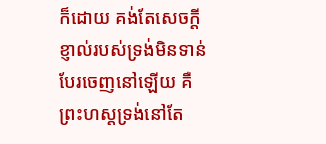ក៏ដោយ គង់តែសេចក្ដីខ្ញាល់របស់ទ្រង់មិនទាន់បែរចេញនៅឡើយ គឺព្រះហស្តទ្រង់នៅតែ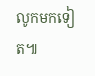លូកមកទៀត៕